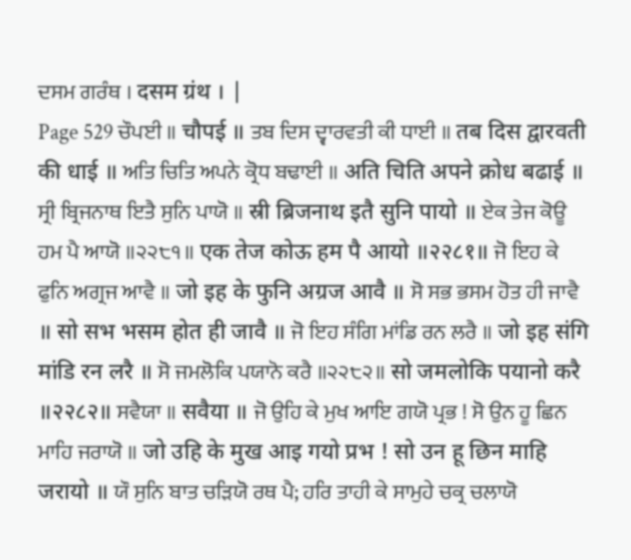ਦਸਮ ਗਰੰਥ । दसम ग्रंथ । |
Page 529 ਚੌਪਈ ॥ चौपई ॥ ਤਬ ਦਿਸ ਦ੍ਵਾਰਵਤੀ ਕੀ ਧਾਈ ॥ तब दिस द्वारवती की धाई ॥ ਅਤਿ ਚਿਤਿ ਅਪਨੇ ਕ੍ਰੋਧ ਬਢਾਈ ॥ अति चिति अपने क्रोध बढाई ॥ ਸ੍ਰੀ ਬ੍ਰਿਜਨਾਥ ਇਤੈ ਸੁਨਿ ਪਾਯੋ ॥ स्री ब्रिजनाथ इतै सुनि पायो ॥ ਏਕ ਤੇਜ ਕੋਊ ਹਮ ਪੈ ਆਯੋ ॥੨੨੮੧॥ एक तेज कोऊ हम पै आयो ॥२२८१॥ ਜੋ ਇਹ ਕੇ ਫੁਨਿ ਅਗ੍ਰਜ ਆਵੈ ॥ जो इह के फुनि अग्रज आवै ॥ ਸੋ ਸਭ ਭਸਮ ਹੋਤ ਹੀ ਜਾਵੈ ॥ सो सभ भसम होत ही जावै ॥ ਜੋ ਇਹ ਸੰਗਿ ਮਾਂਡਿ ਰਨ ਲਰੈ ॥ जो इह संगि मांडि रन लरै ॥ ਸੋ ਜਮਲੋਕਿ ਪਯਾਨੋ ਕਰੈ ॥੨੨੮੨॥ सो जमलोकि पयानो करै ॥२२८२॥ ਸਵੈਯਾ ॥ सवैया ॥ ਜੋ ਉਹਿ ਕੇ ਮੁਖ ਆਇ ਗਯੋ ਪ੍ਰਭ ! ਸੋ ਉਨ ਹੂ ਛਿਨ ਮਾਹਿ ਜਰਾਯੋ ॥ जो उहि के मुख आइ गयो प्रभ ! सो उन हू छिन माहि जरायो ॥ ਯੌ ਸੁਨਿ ਬਾਤ ਚੜਿਯੋ ਰਥ ਪੈ; ਹਰਿ ਤਾਹੀ ਕੇ ਸਾਮੁਹੇ ਚਕ੍ਰ ਚਲਾਯੋ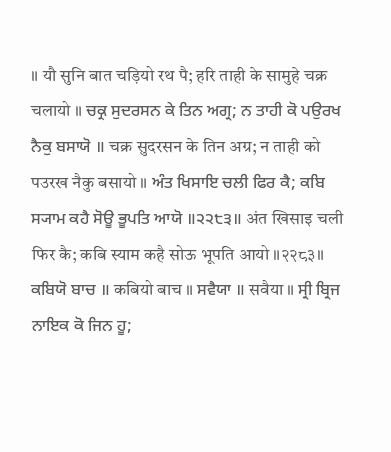॥ यौ सुनि बात चड़ियो रथ पै; हरि ताही के सामुहे चक्र चलायो ॥ ਚਕ੍ਰ ਸੁਦਰਸਨ ਕੇ ਤਿਨ ਅਗ੍ਰ; ਨ ਤਾਹੀ ਕੋ ਪਉਰਖ ਨੈਕੁ ਬਸਾਯੋ ॥ चक्र सुदरसन के तिन अग्र; न ताही को पउरख नैकु बसायो ॥ ਅੰਤ ਖਿਸਾਇ ਚਲੀ ਫਿਰ ਕੈ; ਕਬਿ ਸ੍ਯਾਮ ਕਹੈ ਸੋਊ ਭੂਪਤਿ ਆਯੋ ॥੨੨੮੩॥ अंत खिसाइ चली फिर कै; कबि स्याम कहै सोऊ भूपति आयो ॥२२८३॥ ਕਬਿਯੋ ਬਾਚ ॥ कबियो बाच ॥ ਸਵੈਯਾ ॥ सवैया ॥ ਸ੍ਰੀ ਬ੍ਰਿਜ ਨਾਇਕ ਕੋ ਜਿਨ ਹੂ;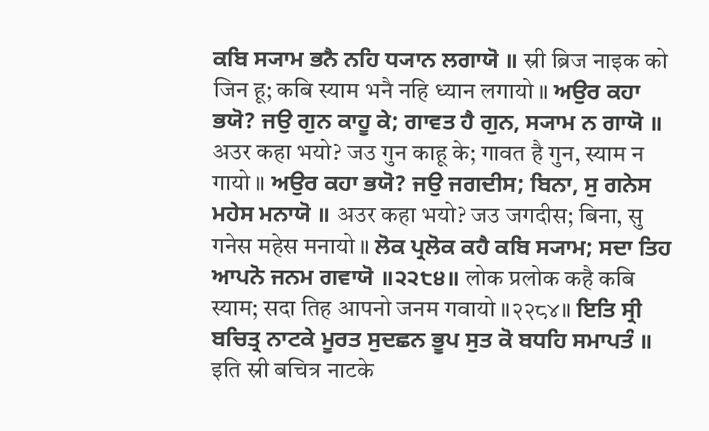ਕਬਿ ਸ੍ਯਾਮ ਭਨੈ ਨਹਿ ਧ੍ਯਾਨ ਲਗਾਯੋ ॥ स्री ब्रिज नाइक को जिन हू; कबि स्याम भनै नहि ध्यान लगायो ॥ ਅਉਰ ਕਹਾ ਭਯੋ? ਜਉ ਗੁਨ ਕਾਹੂ ਕੇ; ਗਾਵਤ ਹੈ ਗੁਨ, ਸ੍ਯਾਮ ਨ ਗਾਯੋ ॥ अउर कहा भयो? जउ गुन काहू के; गावत है गुन, स्याम न गायो ॥ ਅਉਰ ਕਹਾ ਭਯੋ? ਜਉ ਜਗਦੀਸ; ਬਿਨਾ, ਸੁ ਗਨੇਸ ਮਹੇਸ ਮਨਾਯੋ ॥ अउर कहा भयो? जउ जगदीस; बिना, सु गनेस महेस मनायो ॥ ਲੋਕ ਪ੍ਰਲੋਕ ਕਹੈ ਕਬਿ ਸ੍ਯਾਮ; ਸਦਾ ਤਿਹ ਆਪਨੋ ਜਨਮ ਗਵਾਯੋ ॥੨੨੮੪॥ लोक प्रलोक कहै कबि स्याम; सदा तिह आपनो जनम गवायो ॥२२८४॥ ਇਤਿ ਸ੍ਰੀ ਬਚਿਤ੍ਰ ਨਾਟਕੇ ਮੂਰਤ ਸੁਦਛਨ ਭੂਪ ਸੁਤ ਕੋ ਬਧਹਿ ਸਮਾਪਤੰ ॥ इति स्री बचित्र नाटके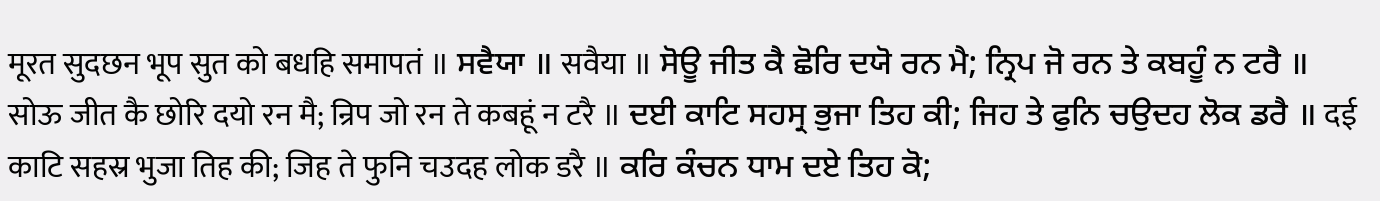मूरत सुदछन भूप सुत को बधहि समापतं ॥ ਸਵੈਯਾ ॥ सवैया ॥ ਸੋਊ ਜੀਤ ਕੈ ਛੋਰਿ ਦਯੋ ਰਨ ਮੈ; ਨ੍ਰਿਪ ਜੋ ਰਨ ਤੇ ਕਬਹੂੰ ਨ ਟਰੈ ॥ सोऊ जीत कै छोरि दयो रन मै; न्रिप जो रन ते कबहूं न टरै ॥ ਦਈ ਕਾਟਿ ਸਹਸ੍ਰ ਭੁਜਾ ਤਿਹ ਕੀ; ਜਿਹ ਤੇ ਫੁਨਿ ਚਉਦਹ ਲੋਕ ਡਰੈ ॥ दई काटि सहस्र भुजा तिह की; जिह ते फुनि चउदह लोक डरै ॥ ਕਰਿ ਕੰਚਨ ਧਾਮ ਦਏ ਤਿਹ ਕੋ;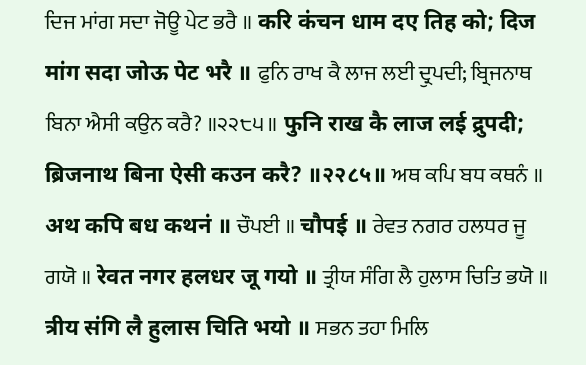ਦਿਜ ਮਾਂਗ ਸਦਾ ਜੋਊ ਪੇਟ ਭਰੈ ॥ करि कंचन धाम दए तिह को; दिज मांग सदा जोऊ पेट भरै ॥ ਫੁਨਿ ਰਾਖ ਕੈ ਲਾਜ ਲਈ ਦ੍ਰੁਪਦੀ; ਬ੍ਰਿਜਨਾਥ ਬਿਨਾ ਐਸੀ ਕਉਨ ਕਰੈ? ॥੨੨੮੫॥ फुनि राख कै लाज लई द्रुपदी; ब्रिजनाथ बिना ऐसी कउन करै? ॥२२८५॥ ਅਥ ਕਪਿ ਬਧ ਕਥਨੰ ॥ अथ कपि बध कथनं ॥ ਚੌਪਈ ॥ चौपई ॥ ਰੇਵਤ ਨਗਰ ਹਲਧਰ ਜੂ ਗਯੋ ॥ रेवत नगर हलधर जू गयो ॥ ਤ੍ਰੀਯ ਸੰਗਿ ਲੈ ਹੁਲਾਸ ਚਿਤਿ ਭਯੋ ॥ त्रीय संगि लै हुलास चिति भयो ॥ ਸਭਨ ਤਹਾ ਮਿਲਿ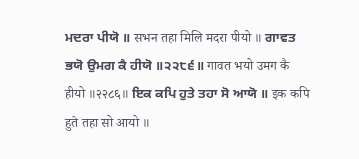ਮਦਰਾ ਪੀਯੋ ॥ सभन तहा मिलि मदरा पीयो ॥ ਗਾਵਤ ਭਯੋ ਉਮਗ ਕੈ ਹੀਯੋ ॥੨੨੮੬॥ गावत भयो उमग कै हीयो ॥२२८६॥ ਇਕ ਕਪਿ ਹੁਤੇ ਤਹਾ ਸੋ ਆਯੋ ॥ इक कपि हुते तहा सो आयो ॥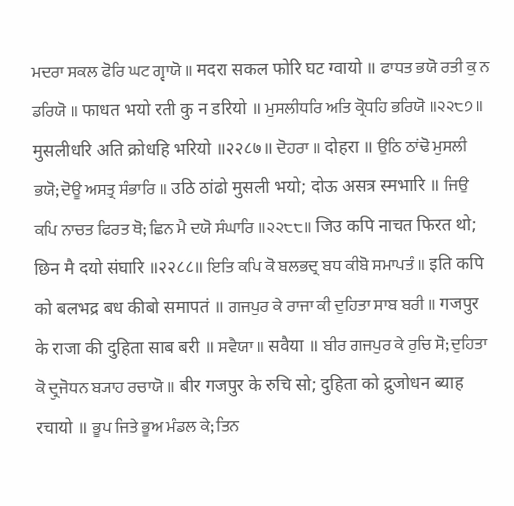ਮਦਰਾ ਸਕਲ ਫੋਰਿ ਘਟ ਗ੍ਵਾਯੋ ॥ मदरा सकल फोरि घट ग्वायो ॥ ਫਾਧਤ ਭਯੋ ਰਤੀ ਕੁ ਨ ਡਰਿਯੋ ॥ फाधत भयो रती कु न डरियो ॥ ਮੁਸਲੀਧਰਿ ਅਤਿ ਕ੍ਰੋਧਹਿ ਭਰਿਯੋ ॥੨੨੮੭॥ मुसलीधरि अति क्रोधहि भरियो ॥२२८७॥ ਦੋਹਰਾ ॥ दोहरा ॥ ਉਠਿ ਠਾਂਢੋ ਮੁਸਲੀ ਭਯੋ; ਦੋਊ ਅਸਤ੍ਰ ਸੰਭਾਰਿ ॥ उठि ठांढो मुसली भयो; दोऊ असत्र स्मभारि ॥ ਜਿਉ ਕਪਿ ਨਾਚਤ ਫਿਰਤ ਥੋ; ਛਿਨ ਮੈ ਦਯੋ ਸੰਘਾਰਿ ॥੨੨੮੮॥ जिउ कपि नाचत फिरत थो; छिन मै दयो संघारि ॥२२८८॥ ਇਤਿ ਕਪਿ ਕੋ ਬਲਭਦ੍ਰ ਬਧ ਕੀਬੋ ਸਮਾਪਤੰ ॥ इति कपि को बलभद्र बध कीबो समापतं ॥ ਗਜਪੁਰ ਕੇ ਰਾਜਾ ਕੀ ਦੁਹਿਤਾ ਸਾਬ ਬਰੀ ॥ गजपुर के राजा की दुहिता साब बरी ॥ ਸਵੈਯਾ ॥ सवैया ॥ ਬੀਰ ਗਜਪੁਰ ਕੇ ਰੁਚਿ ਸੋ; ਦੁਹਿਤਾ ਕੋ ਦ੍ਰੁਜੋਧਨ ਬ੍ਯਾਹ ਰਚਾਯੋ ॥ बीर गजपुर के रुचि सो; दुहिता को द्रुजोधन ब्याह रचायो ॥ ਭੂਪ ਜਿਤੇ ਭੂਅ ਮੰਡਲ ਕੇ; ਤਿਨ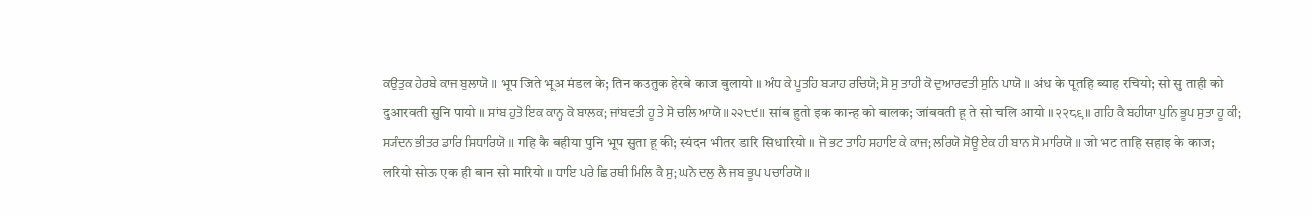ਕਉਤੁਕ ਹੇਰਬੇ ਕਾਜ ਬੁਲਾਯੋ ॥ भूप जिते भूअ मंडल के; तिन कउतुक हेरबे काज बुलायो ॥ ਅੰਧ ਕੇ ਪੂਤਹਿ ਬ੍ਯਾਹ ਰਚਿਯੋ; ਸੋ ਸੁ ਤਾਹੀ ਕੋ ਦੁਆਰਵਤੀ ਸੁਨਿ ਪਾਯੋ ॥ अंध के पूतहि ब्याह रचियो; सो सु ताही को दुआरवती सुनि पायो ॥ ਸਾਂਬ ਹੁਤੋ ਇਕ ਕਾਨ੍ਹ ਕੋ ਬਾਲਕ; ਜਾਂਬਵਤੀ ਹੂ ਤੇ ਸੋ ਚਲਿ ਆਯੋ ॥੨੨੮੯॥ सांब हुतो इक कान्ह को बालक; जांबवती हू ते सो चलि आयो ॥२२८९॥ ਗਹਿ ਕੈ ਬਹੀਯਾ ਪੁਨਿ ਭੂਪ ਸੁਤਾ ਹੂ ਕੀ; ਸ੍ਯੰਦਨ ਭੀਤਰ ਡਾਰਿ ਸਿਧਾਰਿਯੋ ॥ गहि कै बहीया पुनि भूप सुता हू की; स्यंदन भीतर डारि सिधारियो ॥ ਜੋ ਭਟ ਤਾਹਿ ਸਹਾਇ ਕੇ ਕਾਜ; ਲਰਿਯੋ ਸੋਊ ਏਕ ਹੀ ਬਾਨ ਸੋ ਮਾਰਿਯੋ ॥ जो भट ताहि सहाइ के काज; लरियो सोऊ एक ही बान सो मारियो ॥ ਧਾਇ ਪਰੇ ਛਿ ਰਥੀ ਮਿਲਿ ਕੈ ਸੁ; ਘਨੋ ਦਲੁ ਲੈ ਜਬ ਭੂਪ ਪਚਾਰਿਯੋ ॥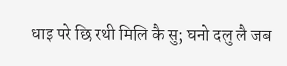धाइ परे छि रथी मिलि कै सु; घनो दलु लै जब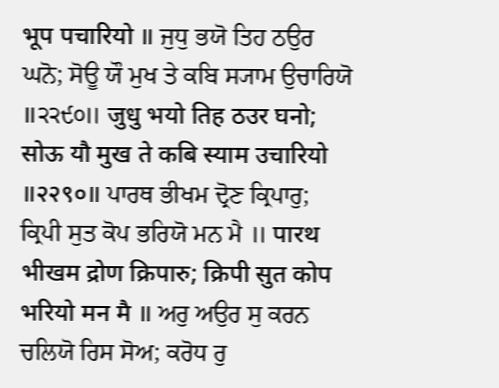भूप पचारियो ॥ ਜੁਧੁ ਭਯੋ ਤਿਹ ਠਉਰ ਘਨੋ; ਸੋਊ ਯੌ ਮੁਖ ਤੇ ਕਬਿ ਸ੍ਯਾਮ ਉਚਾਰਿਯੋ ॥੨੨੯੦॥ जुधु भयो तिह ठउर घनो; सोऊ यौ मुख ते कबि स्याम उचारियो ॥२२९०॥ ਪਾਰਥ ਭੀਖਮ ਦ੍ਰੋਣ ਕ੍ਰਿਪਾਰੁ; ਕ੍ਰਿਪੀ ਸੁਤ ਕੋਪ ਭਰਿਯੋ ਮਨ ਮੈ ॥ पारथ भीखम द्रोण क्रिपारु; क्रिपी सुत कोप भरियो मन मै ॥ ਅਰੁ ਅਉਰ ਸੁ ਕਰਨ ਚਲਿਯੋ ਰਿਸ ਸੋਅ; ਕਰੋਧ ਰੁ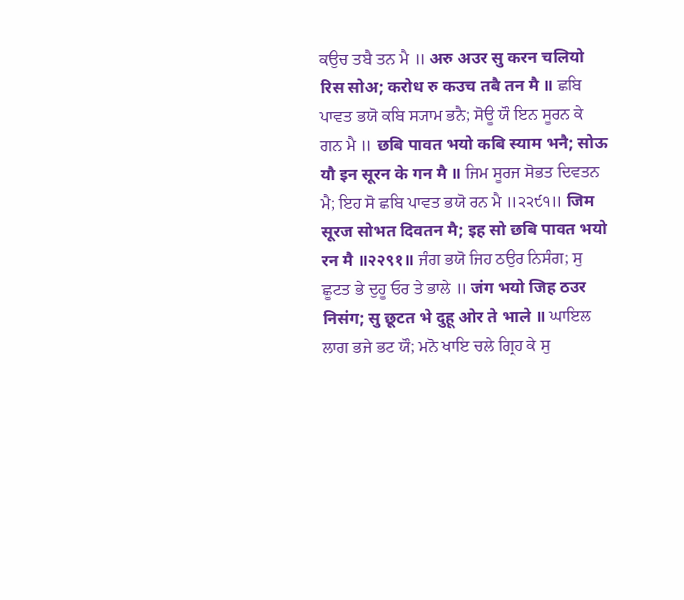ਕਉਚ ਤਬੈ ਤਨ ਮੈ ॥ अरु अउर सु करन चलियो रिस सोअ; करोध रु कउच तबै तन मै ॥ ਛਬਿ ਪਾਵਤ ਭਯੋ ਕਬਿ ਸ੍ਯਾਮ ਭਨੈ; ਸੋਊ ਯੌ ਇਨ ਸੂਰਨ ਕੇ ਗਨ ਮੈ ॥ छबि पावत भयो कबि स्याम भनै; सोऊ यौ इन सूरन के गन मै ॥ ਜਿਮ ਸੂਰਜ ਸੋਭਤ ਦਿਵਤਨ ਮੈ; ਇਹ ਸੋ ਛਬਿ ਪਾਵਤ ਭਯੋ ਰਨ ਮੈ ॥੨੨੯੧॥ जिम सूरज सोभत दिवतन मै; इह सो छबि पावत भयो रन मै ॥२२९१॥ ਜੰਗ ਭਯੋ ਜਿਹ ਠਉਰ ਨਿਸੰਗ; ਸੁ ਛੂਟਤ ਭੇ ਦੁਹੂ ਓਰ ਤੇ ਭਾਲੇ ॥ जंग भयो जिह ठउर निसंग; सु छूटत भे दुहू ओर ते भाले ॥ ਘਾਇਲ ਲਾਗ ਭਜੇ ਭਟ ਯੌ; ਮਨੋ ਖਾਇ ਚਲੇ ਗ੍ਰਿਹ ਕੇ ਸੁ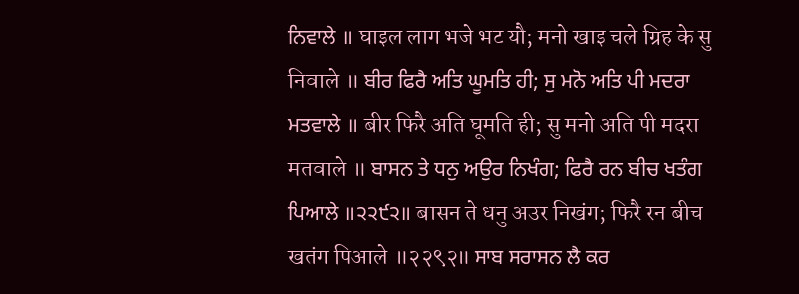ਨਿਵਾਲੇ ॥ घाइल लाग भजे भट यौ; मनो खाइ चले ग्रिह के सु निवाले ॥ ਬੀਰ ਫਿਰੈ ਅਤਿ ਘੂਮਤਿ ਹੀ; ਸੁ ਮਨੋ ਅਤਿ ਪੀ ਮਦਰਾ ਮਤਵਾਲੇ ॥ बीर फिरै अति घूमति ही; सु मनो अति पी मदरा मतवाले ॥ ਬਾਸਨ ਤੇ ਧਨੁ ਅਉਰ ਨਿਖੰਗ; ਫਿਰੈ ਰਨ ਬੀਚ ਖਤੰਗ ਪਿਆਲੇ ॥੨੨੯੨॥ बासन ते धनु अउर निखंग; फिरै रन बीच खतंग पिआले ॥२२९२॥ ਸਾਬ ਸਰਾਸਨ ਲੈ ਕਰ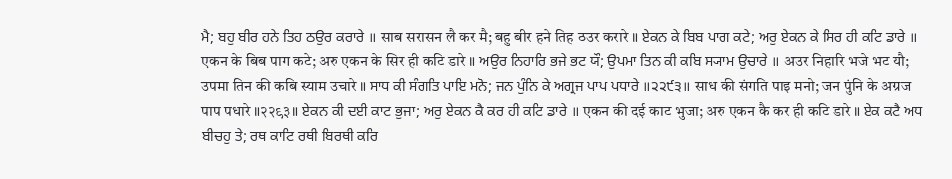ਮੈ; ਬਹੁ ਬੀਰ ਹਨੇ ਤਿਹ ਠਉਰ ਕਰਾਰੇ ॥ साब सरासन लै कर मै; बहु बीर हने तिह ठउर करारे ॥ ਏਕਨ ਕੇ ਬਿਬ ਪਾਗ ਕਟੇ; ਅਰੁ ਏਕਨ ਕੇ ਸਿਰ ਹੀ ਕਟਿ ਡਾਰੇ ॥ एकन के बिब पाग कटे; अरु एकन के सिर ही कटि डारे ॥ ਅਉਰ ਨਿਹਾਰਿ ਭਜੇ ਭਟ ਯੌ; ਉਪਮਾ ਤਿਨ ਕੀ ਕਬਿ ਸ੍ਯਾਮ ਉਚਾਰੇ ॥ अउर निहारि भजे भट यौ; उपमा तिन की कबि स्याम उचारे ॥ ਸਾਧ ਕੀ ਸੰਗਤਿ ਪਾਇ ਮਨੋ; ਜਨ ਪੁੰਨਿ ਕੇ ਅਗ੍ਰਜ ਪਾਪ ਪਧਾਰੇ ॥੨੨੯੩॥ साध की संगति पाइ मनो; जन पुंनि के अग्रज पाप पधारे ॥२२९३॥ ਏਕਨ ਕੀ ਦਈ ਕਾਟ ਭੁਜਾ; ਅਰੁ ਏਕਨ ਕੈ ਕਰ ਹੀ ਕਟਿ ਡਾਰੇ ॥ एकन की दई काट भुजा; अरु एकन कै कर ही कटि डारे ॥ ਏਕ ਕਟੈ ਅਧ ਬੀਚਹੁ ਤੇ; ਰਥ ਕਾਟਿ ਰਥੀ ਬਿਰਥੀ ਕਰਿ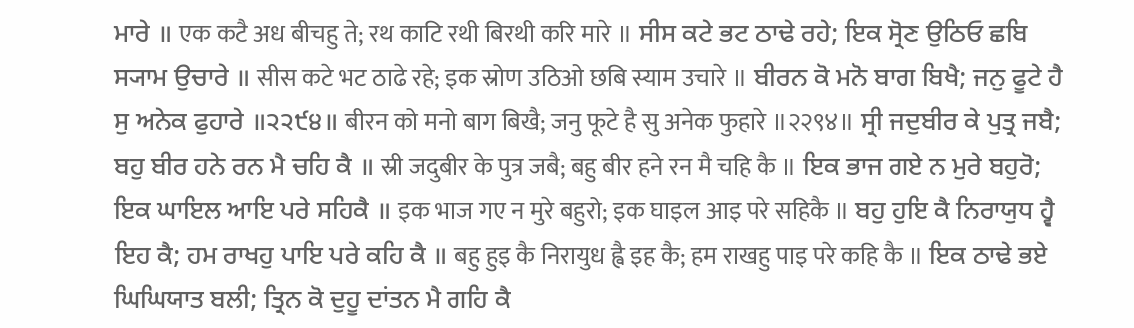ਮਾਰੇ ॥ एक कटै अध बीचहु ते; रथ काटि रथी बिरथी करि मारे ॥ ਸੀਸ ਕਟੇ ਭਟ ਠਾਢੇ ਰਹੇ; ਇਕ ਸ੍ਰੋਣ ਉਠਿਓ ਛਬਿ ਸ੍ਯਾਮ ਉਚਾਰੇ ॥ सीस कटे भट ठाढे रहे; इक स्रोण उठिओ छबि स्याम उचारे ॥ ਬੀਰਨ ਕੋ ਮਨੋ ਬਾਗ ਬਿਖੈ; ਜਨੁ ਫੂਟੇ ਹੈ ਸੁ ਅਨੇਕ ਫੁਹਾਰੇ ॥੨੨੯੪॥ बीरन को मनो बाग बिखै; जनु फूटे है सु अनेक फुहारे ॥२२९४॥ ਸ੍ਰੀ ਜਦੁਬੀਰ ਕੇ ਪੁਤ੍ਰ ਜਬੈ; ਬਹੁ ਬੀਰ ਹਨੇ ਰਨ ਮੈ ਚਹਿ ਕੈ ॥ स्री जदुबीर के पुत्र जबै; बहु बीर हने रन मै चहि कै ॥ ਇਕ ਭਾਜ ਗਏ ਨ ਮੁਰੇ ਬਹੁਰੋ; ਇਕ ਘਾਇਲ ਆਇ ਪਰੇ ਸਹਿਕੈ ॥ इक भाज गए न मुरे बहुरो; इक घाइल आइ परे सहिकै ॥ ਬਹੁ ਹੁਇ ਕੈ ਨਿਰਾਯੁਧ ਹ੍ਵੈ ਇਹ ਕੈ; ਹਮ ਰਾਖਹੁ ਪਾਇ ਪਰੇ ਕਹਿ ਕੈ ॥ बहु हुइ कै निरायुध ह्वै इह कै; हम राखहु पाइ परे कहि कै ॥ ਇਕ ਠਾਢੇ ਭਏ ਘਿਘਿਯਾਤ ਬਲੀ; ਤ੍ਰਿਨ ਕੋ ਦੁਹੂ ਦਾਂਤਨ ਮੈ ਗਹਿ ਕੈ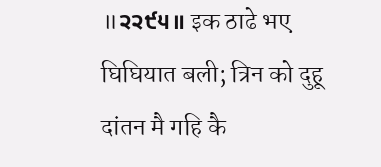॥੨੨੯੫॥ इक ठाढे भए घिघियात बली; त्रिन को दुहू दांतन मै गहि कै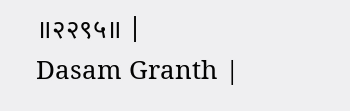॥२२९५॥ |
Dasam Granth |